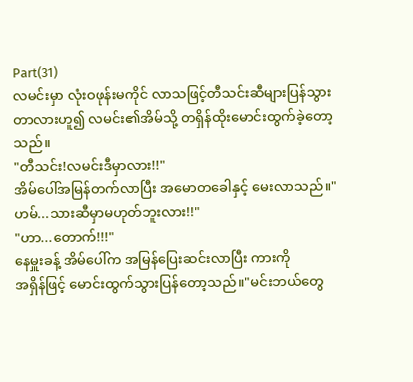Part(31)
လမင်းမှာ လုံးဝဖုန်းမကိုင် လာသဖြင့်တီသင်းဆီများပြန်သွားတာလားဟူ၍ လမင်း၏အိမ်သို့ တရှိန်ထိုးမောင်းထွက်ခဲ့တော့သည်။
"တီသင်း!လမင်းဒီမှာလား!!"
အိမ်ပေါ်အမြန်တက်လာပြီး အမောတခေါနှင့် မေးလာသည်။"ဟမ်...သားဆီမှာမဟုတ်ဘူးလား!!"
"ဟာ...တောက်!!!"
နေမှူးခန့် အိမ်ပေါ်က အမြန်ပြေးဆင်းလာပြီး ကားကို
အရှိန်ဖြင့် မောင်းထွက်သွားပြန်တော့သည်။"မင်းဘယ်တွေ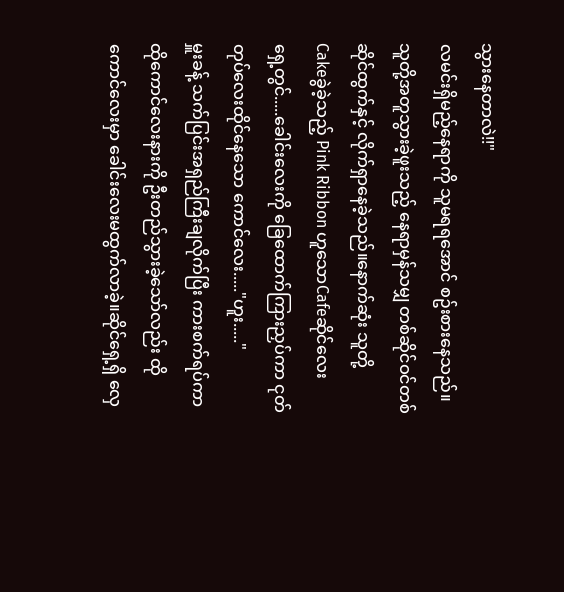သွားနေတာလဲ!!"
လမင်းရှိမည့်နေရာကို သူမရရအောင် စဥ်းစားနေသည်။
သူတို့အတူသွားခဲ့ဖူးသည့် နေရာမှန်သမျှ တစ်ဆိုင်ဝင်တစ်ဆိုင်ထွက်နှင့် လိုက်ရှာနေခဲ့သည်။နောက်ဆုံး သူတို့
Cakeခွဲခဲ့သည့် Pink Ribbon ဟူသောCafeဆိုင်လေး
ရှေ့တွင်.....ခေါင်းလေးကို ခြေထောက်ကြားညှပ်ကာ ငုတ်တုပ်လေးထိုင်နေသော ကောင်လေး....."ဟူး....."
မှူးခန့် သက်ပြင်းအရှည်ကြီးချလိုက်ပြီး ကားစက်ရပ်ကာထိုကောင်လေးနားကို ဦးတည်သွားခဲ့သော်လည်း ထိုကောင်လေးမှာ ခေါင်းလေးမထွက်လာခဲ့။ဆိုင်ရှေ့ရှိ လှေ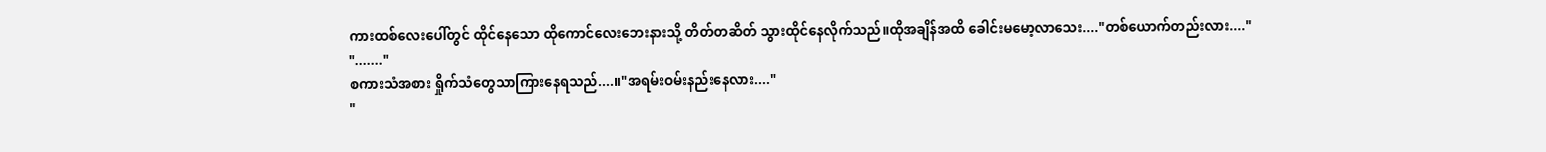ကားထစ်လေးပေါ်တွင် ထိုင်နေသော ထိုကောင်လေးဘေးနားသို့ တိတ်တဆိတ် သွားထိုင်နေလိုက်သည်။ထိုအချိန်အထိ ခေါင်းမမော့လာသေး...."တစ်ယောက်တည်းလား...."
"......."
စကားသံအစား ရှိုက်သံတွေသာကြားနေရသည်....။"အရမ်းဝမ်းနည်းနေလား...."
"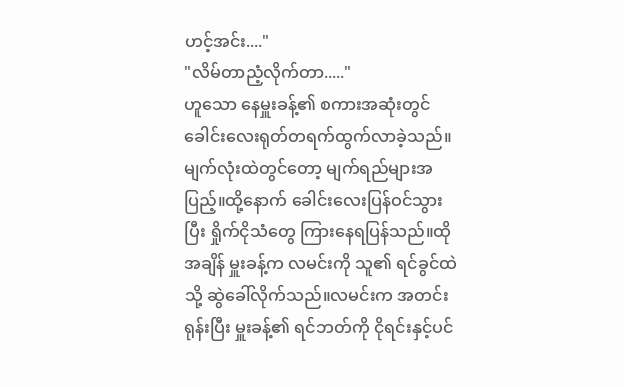ဟင့်အင်း...."
"လိမ်တာညံ့လိုက်တာ....."
ဟူသော နေမှူးခန့်၏ စကားအဆုံးတွင် ခေါင်းလေးရုတ်တရက်ထွက်လာခဲ့သည်။မျက်လုံးထဲတွင်တော့ မျက်ရည်များအပြည့်။ထို့နောက် ခေါင်းလေးပြန်ဝင်သွားပြီး ရှိုက်ငိုသံတွေ ကြားနေရပြန်သည်။ထိုအချိန် မှူးခန့်က လမင်းကို သူ၏ ရင်ခွင်ထဲသို့ ဆွဲခေါ်လိုက်သည်။လမင်းက အတင်းရုန်းပြီး မှူးခန့်၏ ရင်ဘတ်ကို ငိုရင်းနှင့်ပင်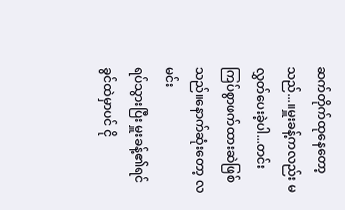ဆက်တိုက်ထုနေတော့သည်...။မှူးခန့်ကလည်း မလွှတ်ပေးခဲ့ပါ...တင်းကြပ်စွာဖက်ထားဆဲဖြစ်သည်။နောက်ဆုံးတော့ လမင်း
ရပ်သွားပြီး မှူးခန့်၏ရင်ခွင်ထဲမှာပင် ငို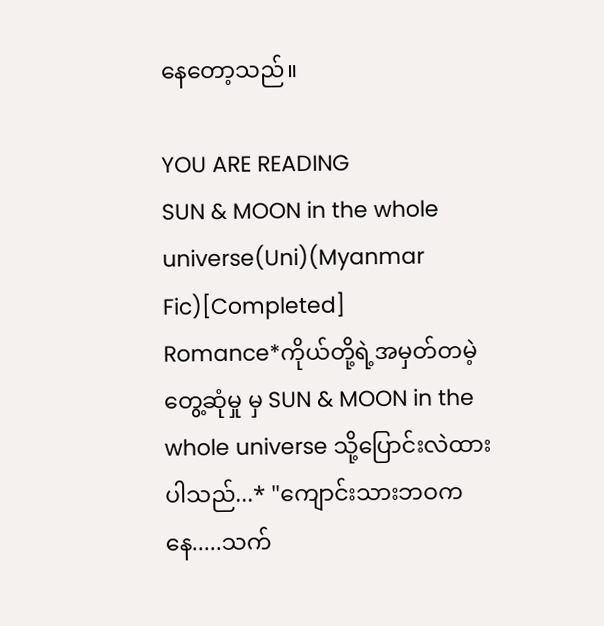နေတော့သည်။

YOU ARE READING
SUN & MOON in the whole universe(Uni)(Myanmar Fic)[Completed]
Romance*ကိုယ်တို့ရဲ့အမှတ်တမဲ့တွေ့ဆုံမှု မှ SUN & MOON in the whole universe သို့ပြောင်းလဲထားပါသည်...* "ကျောင်းသားဘဝကနေ.....သက်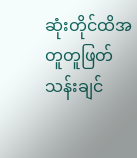ဆုံးတိုင်ထိအတူတူဖြတ်သန်းချင်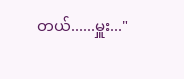တယ်......မှူး..."